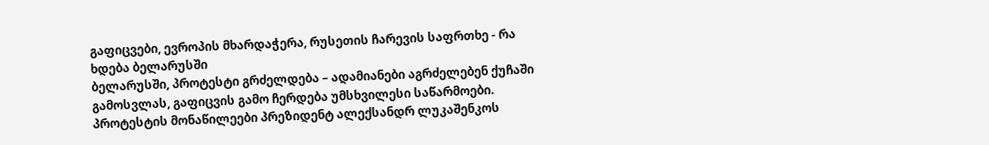გაფიცვები, ევროპის მხარდაჭერა, რუსეთის ჩარევის საფრთხე - რა ხდება ბელარუსში
ბელარუსში, პროტესტი გრძელდება – ადამიანები აგრძელებენ ქუჩაში გამოსვლას, გაფიცვის გამო ჩერდება უმსხვილესი საწარმოები. პროტესტის მონაწილეები პრეზიდენტ ალექსანდრ ლუკაშენკოს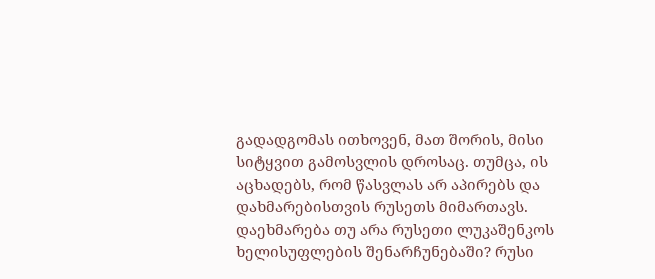გადადგომას ითხოვენ, მათ შორის, მისი სიტყვით გამოსვლის დროსაც. თუმცა, ის აცხადებს, რომ წასვლას არ აპირებს და დახმარებისთვის რუსეთს მიმართავს. დაეხმარება თუ არა რუსეთი ლუკაშენკოს ხელისუფლების შენარჩუნებაში? რუსი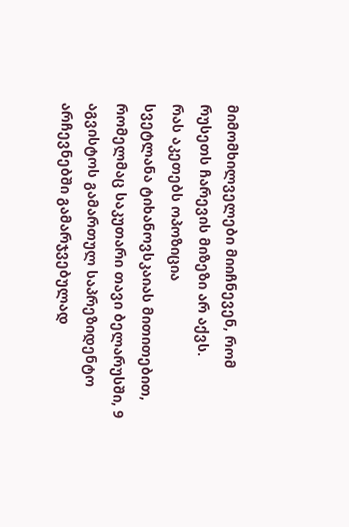მიმომხილველები მიიჩნევენ, რომ რუსეთს ჩარევის მიზეზი არ აქვს.
რას აკეთებს ოპოზიცია
სვეტლანა ტიხანოვსკაიას მითითებით, რომელმაც საკუთარი თავი ბელარუსში, 9 აგვისტოს გამართულ საპრეზიდენტო არჩევნებში გამარჯვებულად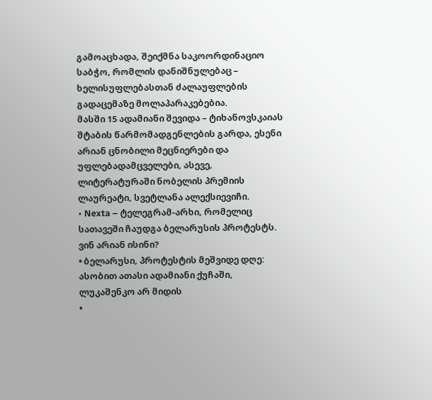გამოაცხადა, შეიქმნა საკოორდინაციო საბჭო, რომლის დანიშნულებაც – ხელისუფლებასთან ძალაუფლების გადაცემაზე მოლაპარაკებებია.
მასში 15 ადამიანი შევიდა – ტიხანოვსკაიას შტაბის წარმომადგენლების გარდა, ესენი არიან ცნობილი მეცნიერები და უფლებადამცველები, ასევე, ლიტერატურაში ნობელის პრემიის ლაურეატი, სვეტლანა ალექსიევიჩი.
• Nexta – ტელეგრამ-არხი, რომელიც სათავეში ჩაუდგა ბელარუსის პროტესტს. ვინ არიან ისინი?
• ბელარუსი, პროტესტის მეშვიდე დღე: ასობით ათასი ადამიანი ქუჩაში, ლუკაშენკო არ მიდის
•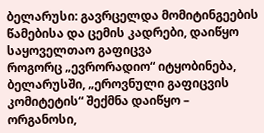ბელარუსი: გავრცელდა მომიტინგეების წამებისა და ცემის კადრები, დაიწყო საყოველთაო გაფიცვა
როგორც „ევრორადიო“ იტყობინება, ბელარუსში, „ეროვნული გაფიცვის კომიტეტის“ შექმნა დაიწყო – ორგანოსი,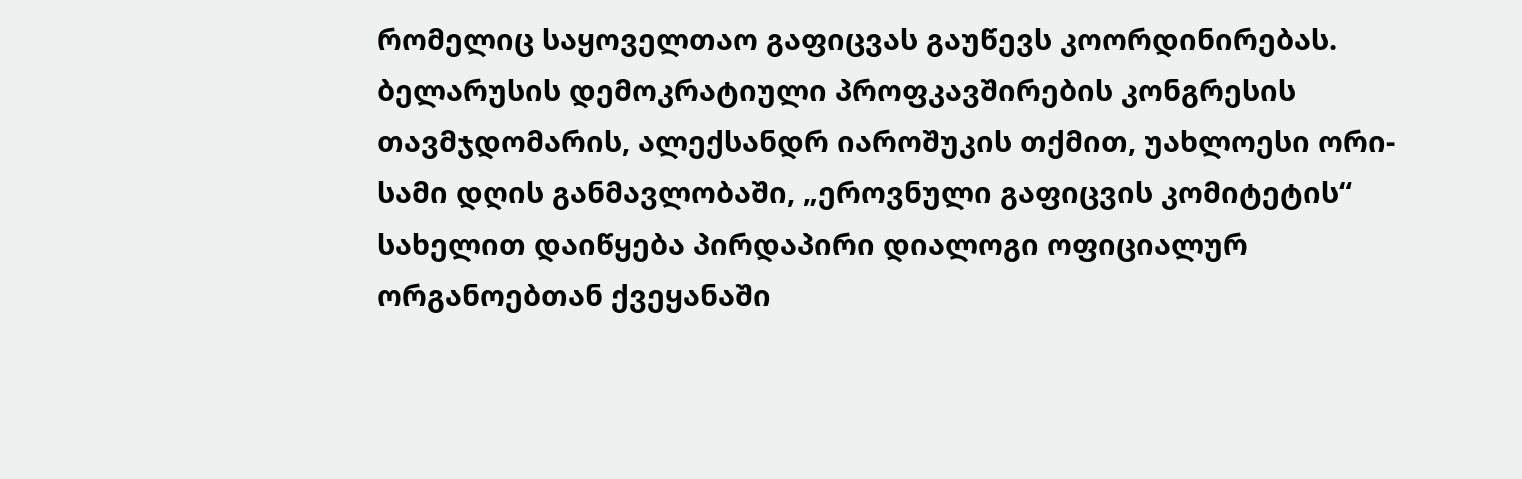რომელიც საყოველთაო გაფიცვას გაუწევს კოორდინირებას. ბელარუსის დემოკრატიული პროფკავშირების კონგრესის თავმჯდომარის, ალექსანდრ იაროშუკის თქმით, უახლოესი ორი-სამი დღის განმავლობაში, „ეროვნული გაფიცვის კომიტეტის“ სახელით დაიწყება პირდაპირი დიალოგი ოფიციალურ ორგანოებთან ქვეყანაში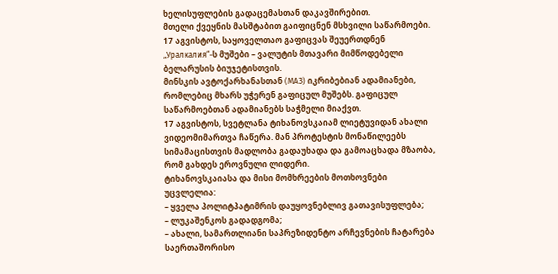ხელისუფლების გადაცემასთან დაკავშირებით.
მთელი ქვეყნის მასშტაბით გაიფიცნენ მსხვილი საწარმოები. 17 აგვისტოს, საყოველთაო გაფიცვას შეუერთდნენ „Уралкалия“-ს მუშები – ვალუტის მთავარი მიმწოდებელი ბელარუსის ბიუჯეტისთვის.
მინსკის ავტოქარხანასთან (МАЗ) იკრიბებიან ადამიანები, რომლებიც მხარს უჭერენ გაფიცულ მუშებს. გაფიცულ საწარმოებთან ადამიანებს საჭმელი მიაქვთ.
17 აგვისტოს, სვეტლანა ტიხანოვსკაიამ ლიეტუვიდან ახალი ვიდეომიმართვა ჩაწერა. მან პროტესტის მონაწილეებს სიმამაცისთვის მადლობა გადაუხადა და გამოაცხადა მზაობა, რომ გახდეს ეროვნული ლიდერი.
ტიხანოვსკაიასა და მისი მომხრეების მოთხოვნები უცვლელია:
– ყველა პოლიტპატიმრის დაუყოვნებლივ გათავისუფლება;
– ლუკაშენკოს გადადგომა;
– ახალი, სამართლიანი საპრეზიდენტო არჩევნების ჩატარება საერთაშორისო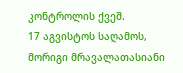კონტროლის ქვეშ.
17 აგვისტოს საღამოს, მორიგი მრავალათასიანი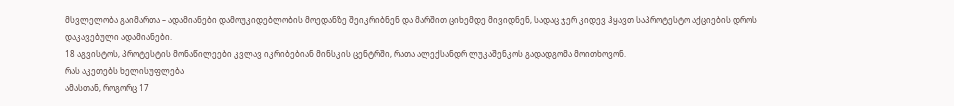მსვლელობა გაიმართა – ადამიანები დამოუკიდებლობის მოედანზე შეიკრიბნენ და მარშით ციხემდე მივიდნენ, სადაც ჯერ კიდევ ჰყავთ საპროტესტო აქციების დროს დაკავებული ადამიანები.
18 აგვისტოს, პროტესტის მონაწილეები კვლავ იკრიბებიან მინსკის ცენტრში, რათა ალექსანდრ ლუკაშენკოს გადადგომა მოითხოვონ.
რას აკეთებს ხელისუფლება
ამასთან, როგორც 17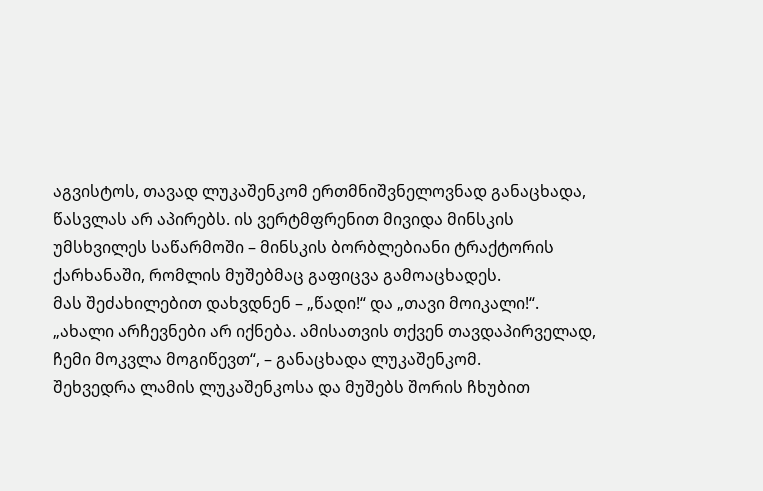აგვისტოს, თავად ლუკაშენკომ ერთმნიშვნელოვნად განაცხადა, წასვლას არ აპირებს. ის ვერტმფრენით მივიდა მინსკის უმსხვილეს საწარმოში – მინსკის ბორბლებიანი ტრაქტორის ქარხანაში, რომლის მუშებმაც გაფიცვა გამოაცხადეს.
მას შეძახილებით დახვდნენ – „წადი!“ და „თავი მოიკალი!“.
„ახალი არჩევნები არ იქნება. ამისათვის თქვენ თავდაპირველად, ჩემი მოკვლა მოგიწევთ“, – განაცხადა ლუკაშენკომ.
შეხვედრა ლამის ლუკაშენკოსა და მუშებს შორის ჩხუბით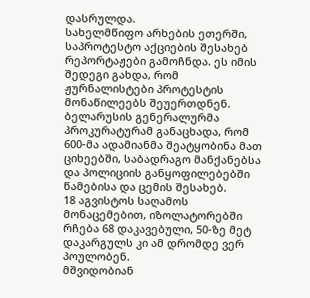დასრულდა.
სახელმწიფო არხების ეთერში, საპროტესტო აქციების შესახებ რეპორტაჟები გამოჩნდა. ეს იმის შედეგი გახდა, რომ ჟურნალისტები პროტესტის მონაწილეებს შეუერთდნენ.
ბელარუსის გენერალურმა პროკურატურამ განაცხადა, რომ 600-მა ადამიანმა შეატყობინა მათ ციხეებში, საბადრაგო მანქანებსა და პოლიციის განყოფილებებში წამებისა და ცემის შესახებ.
18 აგვისტოს საღამოს მონაცემებით, იზოლატორებში რჩება 68 დაკავებული, 50-ზე მეტ დაკარგულს კი ამ დრომდე ვერ პოულობენ.
მშვიდობიან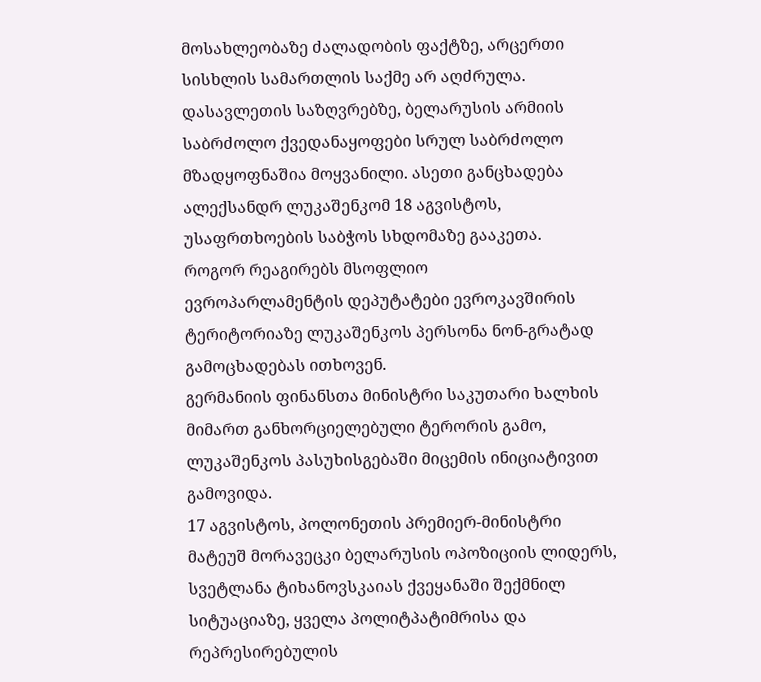მოსახლეობაზე ძალადობის ფაქტზე, არცერთი სისხლის სამართლის საქმე არ აღძრულა.
დასავლეთის საზღვრებზე, ბელარუსის არმიის საბრძოლო ქვედანაყოფები სრულ საბრძოლო მზადყოფნაშია მოყვანილი. ასეთი განცხადება ალექსანდრ ლუკაშენკომ 18 აგვისტოს, უსაფრთხოების საბჭოს სხდომაზე გააკეთა.
როგორ რეაგირებს მსოფლიო
ევროპარლამენტის დეპუტატები ევროკავშირის ტერიტორიაზე ლუკაშენკოს პერსონა ნონ-გრატად გამოცხადებას ითხოვენ.
გერმანიის ფინანსთა მინისტრი საკუთარი ხალხის მიმართ განხორციელებული ტერორის გამო, ლუკაშენკოს პასუხისგებაში მიცემის ინიციატივით გამოვიდა.
17 აგვისტოს, პოლონეთის პრემიერ-მინისტრი მატეუშ მორავეცკი ბელარუსის ოპოზიციის ლიდერს, სვეტლანა ტიხანოვსკაიას ქვეყანაში შექმნილ სიტუაციაზე, ყველა პოლიტპატიმრისა და რეპრესირებულის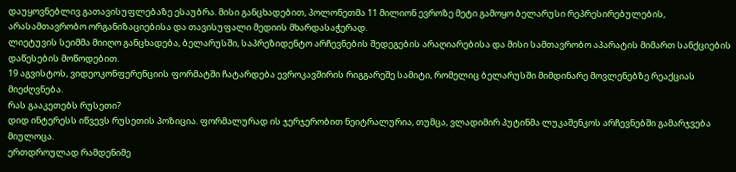დაუყოვნებლივ გათავისუფლებაზე ესაუბრა. მისი განცხადებით, პოლონეთმა 11 მილიონ ევროზე მეტი გამოყო ბელარუსი რეპრესირებულების, არასამთავრობო ორგანიზაციებისა და თავისუფალი მედიის მხარდასაჭერად.
ლიეტუვის სეიმმა მიიღო განცხადება, ბელარუსში, საპრეზიდენტო არჩევნების შედეგების არაღიარებისა და მისი სამთავრობო აპარატის მიმართ სანქციების დაწესების მოწოდებით.
19 აგვისტოს, ვიდეოკონფერენციის ფორმატში ჩატარდება ევროკავშირის რიგგარეშე სამიტი, რომელიც ბელარუსში მიმდინარე მოვლენებზე რეაქციას მიეძღვნება.
რას გააკეთებს რუსეთი?
დიდ ინტერესს იწვევს რუსეთის პოზიცია. ფორმალურად ის ჯერჯერობით ნეიტრალურია, თუმცა, ვლადიმირ პუტინმა ლუკაშენკოს არჩევნებში გამარჯვება მიულოცა.
ერთდროულად რამდენიმე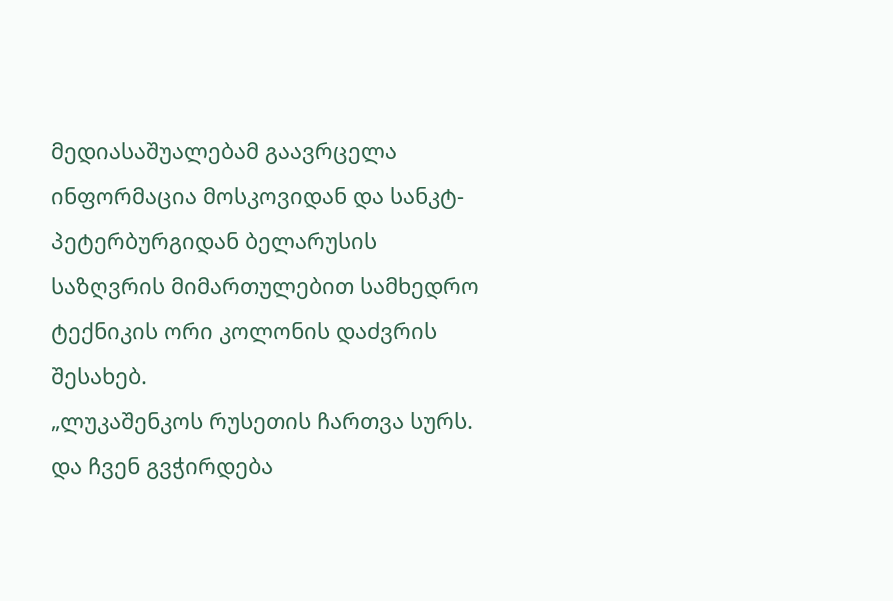მედიასაშუალებამ გაავრცელა ინფორმაცია მოსკოვიდან და სანკტ-პეტერბურგიდან ბელარუსის საზღვრის მიმართულებით სამხედრო ტექნიკის ორი კოლონის დაძვრის შესახებ.
„ლუკაშენკოს რუსეთის ჩართვა სურს. და ჩვენ გვჭირდება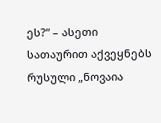ეს?“ – ასეთი სათაურით აქვეყნებს რუსული „ნოვაია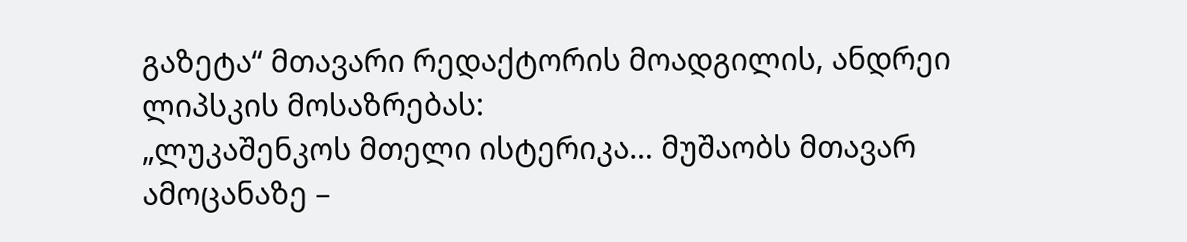გაზეტა“ მთავარი რედაქტორის მოადგილის, ანდრეი ლიპსკის მოსაზრებას:
„ლუკაშენკოს მთელი ისტერიკა… მუშაობს მთავარ ამოცანაზე –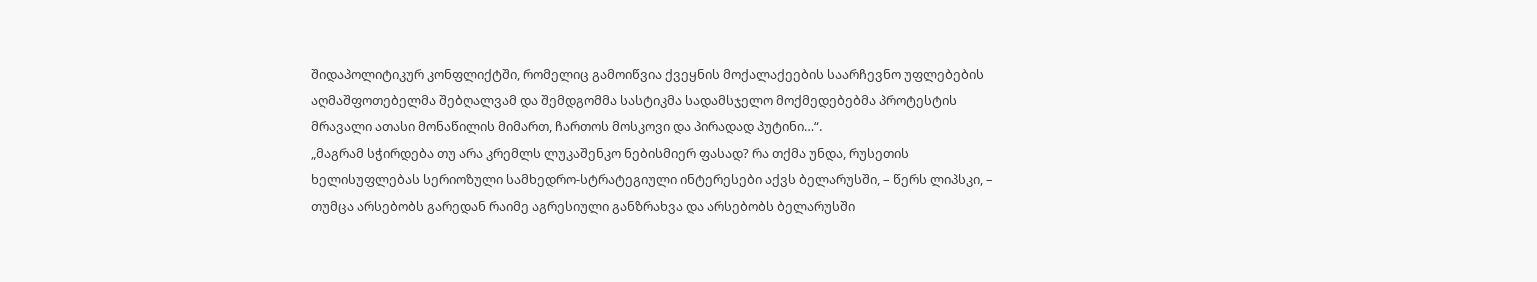შიდაპოლიტიკურ კონფლიქტში, რომელიც გამოიწვია ქვეყნის მოქალაქეების საარჩევნო უფლებების აღმაშფოთებელმა შებღალვამ და შემდგომმა სასტიკმა სადამსჯელო მოქმედებებმა პროტესტის მრავალი ათასი მონაწილის მიმართ, ჩართოს მოსკოვი და პირადად პუტინი…“.
„მაგრამ სჭირდება თუ არა კრემლს ლუკაშენკო ნებისმიერ ფასად? რა თქმა უნდა, რუსეთის ხელისუფლებას სერიოზული სამხედრო-სტრატეგიული ინტერესები აქვს ბელარუსში, – წერს ლიპსკი, – თუმცა არსებობს გარედან რაიმე აგრესიული განზრახვა და არსებობს ბელარუსში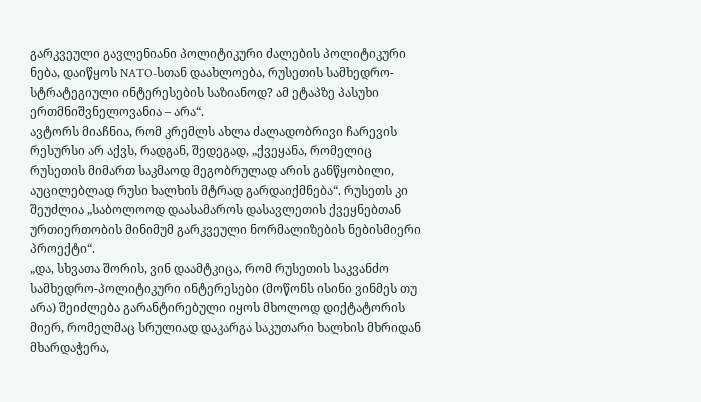გარკვეული გავლენიანი პოლიტიკური ძალების პოლიტიკური ნება, დაიწყოს NATO-სთან დაახლოება, რუსეთის სამხედრო-სტრატეგიული ინტერესების საზიანოდ? ამ ეტაპზე პასუხი ერთმნიშვნელოვანია – არა“.
ავტორს მიაჩნია, რომ კრემლს ახლა ძალადობრივი ჩარევის რესურსი არ აქვს, რადგან, შედეგად, „ქვეყანა, რომელიც რუსეთის მიმართ საკმაოდ მეგობრულად არის განწყობილი, აუცილებლად რუსი ხალხის მტრად გარდაიქმნება“. რუსეთს კი შეუძლია „საბოლოოდ დაასამაროს დასავლეთის ქვეყნებთან ურთიერთობის მინიმუმ გარკვეული ნორმალიზების ნებისმიერი პროექტი“.
„და, სხვათა შორის, ვინ დაამტკიცა, რომ რუსეთის საკვანძო სამხედრო-პოლიტიკური ინტერესები (მოწონს ისინი ვინმეს თუ არა) შეიძლება გარანტირებული იყოს მხოლოდ დიქტატორის მიერ, რომელმაც სრულიად დაკარგა საკუთარი ხალხის მხრიდან მხარდაჭერა,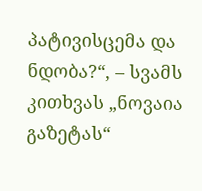პატივისცემა და ნდობა?“, – სვამს კითხვას „ნოვაია გაზეტას“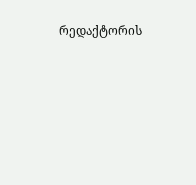რედაქტორის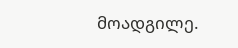მოადგილე.